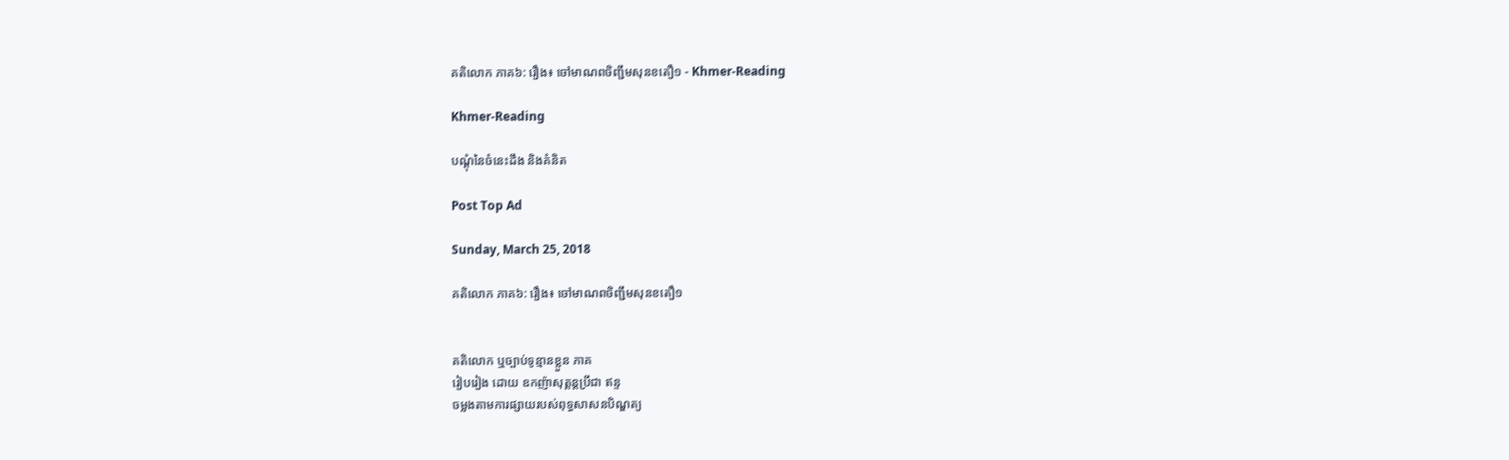គតិលោក ភាគ៦: រឿង៖ ចៅមាណពចិញ្ជឹមសុនខតឿ១ - Khmer-Reading

Khmer-Reading

បណ្ដុំនៃចំនេះដឹង និងគំនិត

Post Top Ad

Sunday, March 25, 2018

គតិលោក ភាគ៦: រឿង៖ ចៅមាណពចិញ្ជឹមសុនខតឿ១


គតិលោក ឬច្បាប់ទូន្មានខ្លួន ភាគ
រៀបរៀង ដោយ ឧកញ៉ាសុត្ដន្ដប្រីជា ឥន្ទ
ចម្លងតាមការផ្សាយរបស់ពុទ្ធសាសនបិណ្ឌត្យ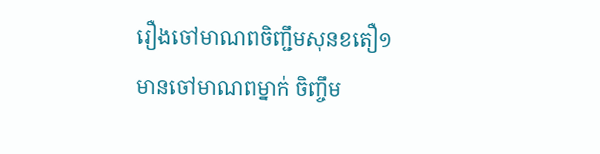រឿងចៅមាណពចិញ្ជឹមសុនខតឿ១
មានចៅមាណពម្នាក់ ចិញ្ចឹម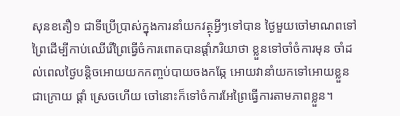សុនខតឿ១ ជាទីប្រើប្រាស់ក្នុងការនាំយកវត្ថុអ្វីៗទៅបាន ថ្ងៃមួយចៅមាណពទៅព្រៃដើម្បីកាប់ឈើរើព្រៃធ្វើចំការពោតបានផ្ដាំភរិយាថា ខ្លួនទៅចាំចំការមុន ចាំដល់ពេលថ្ងៃបន្ដិចអោយយកកញ្ចប់បាយចងកឆ្កែ អោយវានាំយកទៅអោយខ្លួនជាក្រោយ ផ្ដាំ ស្រេចហើយ ចៅនោះក៏ទៅចំការអែព្រៃធ្វើការតាមភាពខ្លួន។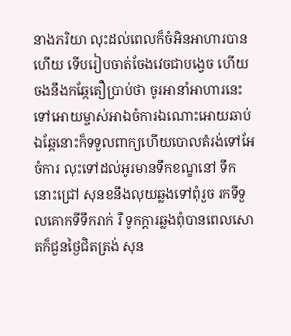នាងភរិយា លុះដល់ពេលក៏ចំអិនអាហារបានហើយ ទើបរៀបចាត់ចែងវេចជាបង្វេច ហើយចងនឹងកឆ្កែតឿប្រាប់ថា ចូរអានាំអាហារនេះទៅអោយម្ចាស់អាឯចំការឯណោះអោយឆាប់ ឯឆ្កែនោះក៏ទទួលពាក្យហើយបោលតំរង់ទៅអែចំការ លុះទៅដល់អូរមានទឹកខណ្ខនៅ ទឹកនោះជ្រៅ សុនខនឹងលុយឆ្លងទៅពុំរួច រកទីទួលគោកទីទឹករាក់ រឺ ទូកក្ដារឆ្លងពុំបានពេលសោតក៏ជួនថ្ងៃជិតត្រង់ សុន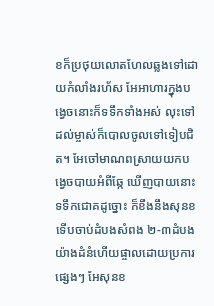ខក៏ប្រថុយលោតហែលឆ្លងទៅដោយកំលាំងរហ័ស អែអាហារក្នុងបង្វេចនោះក៏ទទឹកទាំងអស់ លុះទៅដល់ម្ចាស់ក៏បោលចូលទៅទៀបជិត។ អែចៅមាណពស្រាយយកបង្វេចបាយអំពីឆ្កែ ឃើញបាយនោះទទឹកជោគដូច្នោះ ក៏ខឹងនឹងសុនខ ទើបចាប់ដំបងសំពង ២-៣ដំបងយ៉ាងដំនំហើយផ្ចាលដោយប្រការផ្សេងៗ អែសុនខ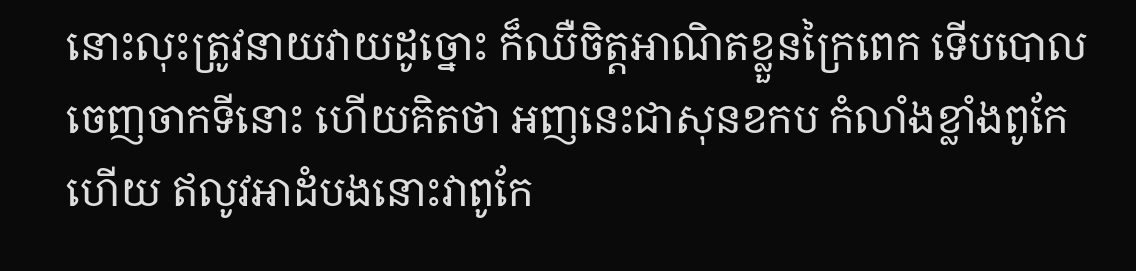នោះលុះត្រូវនាយវាយដូច្នោះ ក៏ឈឺចិត្ដអាណិតខ្លួនក្រៃពេក ទើបបោលចេញចាកទីនោះ ហើយគិតថា អញនេះជាសុនខកប កំលាំងខ្លាំងពូកែហើយ ឥលូវអាដំបងនោះវាពូកែ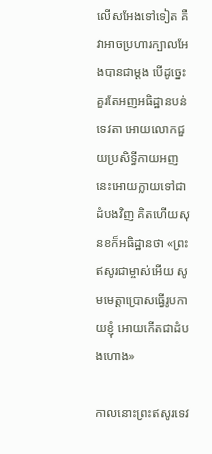លើសអែងទៅទៀត គឺវាអាចប្រហារក្បាលអែងបានជាម្ដង បើដូច្នេះគួរតែអញអធិដ្ឋានបន់ទេវតា អោយលោកជួយប្រសិទ្ធីកាយអញនេះអោយក្លាយទៅជាដំបងវិញ គិតហើយសុនខក៏អធិដ្ឋានថា «ព្រះឥសូរជាម្ចាស់អើយ សូមមេត្ដាប្រោសធ្វើរូបកាយខ្ញុំ អោយកើតជាដំបងហោង»

កាលនោះព្រះឥសូរទេវ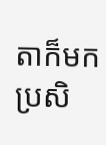តាក៏មកប្រសិ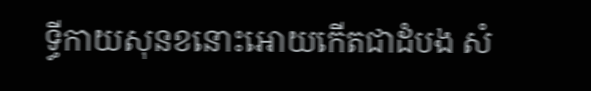ទ្ធីកាយសុនខនោះអោយកើតជាដំបង សំ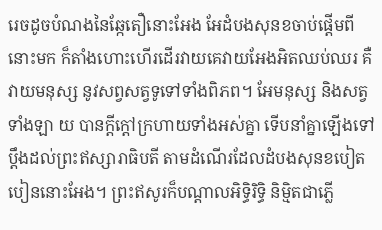រេចដូចបំណងនៃឆ្កែតឿនោះអែង អែដំបងសុនខចាប់ផ្ដើមពីនោះមក ក៏តាំងហោះហើរដើរវាយគេវាយអែងអិតឈប់ឈរ គឺវាយមនុស្ស នូវសព្វសត្វទូទៅទាំងពិភព។ អែមនុស្ស និងសត្វទាំងឡា យ បានក្ដីក្ដៅក្រហាយទាំងអស់គ្នា ទើបនាំគ្នាឡើងទៅប្ដឹងដល់ព្រះឥស្សារាធិបតី តាមដំណើរដែលដំបងសុនខបៀតបៀននោះអែង។ ព្រះឥសូរក៏បណ្ដាលអិទ្ធិរិទ្ធិ និម្មិតជាភ្លើ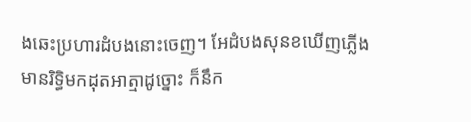ងឆេះប្រហារដំបងនោះចេញ។ អែដំបងសុនខឃើញភ្លើងមានរិទ្ធិមកដុតអាត្មាដូច្នោះ ក៏នឹក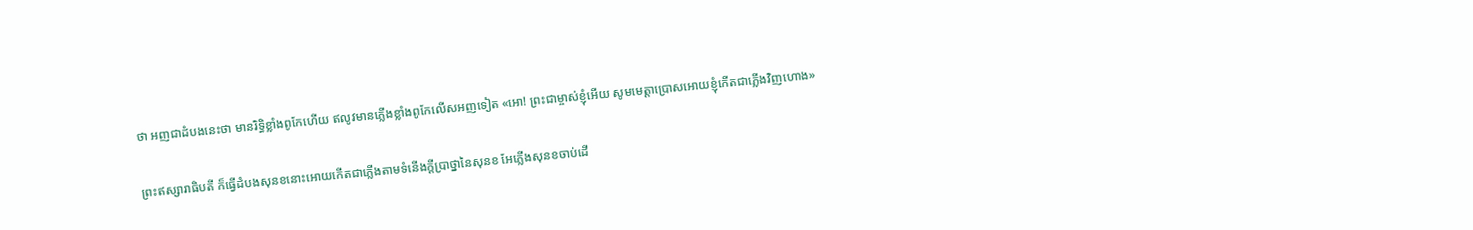ថា អញជាដំបងនេះថា មានរិទ្ធិខ្លាំងពូកែហើយ ឥលូវមានភ្លើងខ្លាំងពូកែលើសអញទៀត «អោ! ព្រះជាម្ចាស់ខ្ញុំអើយ សូមមេត្ដាប្រោសអោយខ្ញុំកើតជាភ្លើងវិញហោង»

ព្រះឥស្សារាធិបតី ក៏ធ្វើដំបងសុនខនោះអោយកើតជាភ្លើងតាមទំនើងក្ដីប្រាថ្នានៃសុនខ អែភ្លើងសុនខចាប់ដើ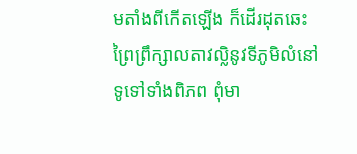មតាំងពីកើតឡើង ក៏ដើរដុតឆេះព្រៃព្រឹក្សាលតាវល្លិនូវទីភូមិលំនៅទូទៅទាំងពិភព ពុំមា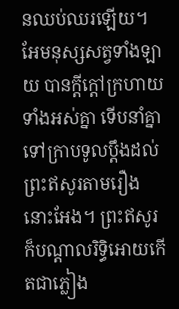នឈប់ឈរឡើយ។ អែមនុស្សសត្វទាំងឡាយ បានក្ដីក្ដៅក្រហាយទាំងអស់គ្នា ទើបនាំគ្នាទៅក្រាបទូលប្ដឹងដល់ព្រះឥសូរតាមរឿងនោះអែង។ ព្រះឥសូរក៏បណ្ដាលរិទ្ធិអោយកើតជាភ្លៀង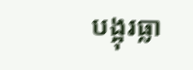បង្អុរធ្លា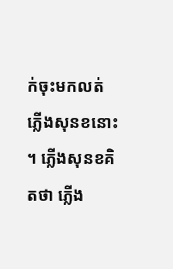ក់ចុះមកលត់ភ្លើងសុនខនោះ។ ភ្លើងសុនខគិតថា ភ្លើង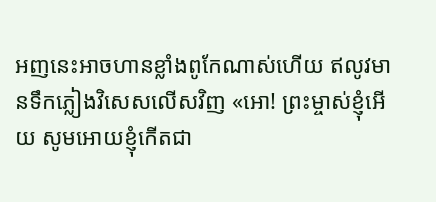អញនេះអាចហានខ្លាំងពូកែណាស់ហើយ ឥលូវមានទឹកភ្លៀងវិសេសលើសវិញ «អោ! ព្រះម្ចាស់ខ្ញុំអើយ សូមអោយខ្ញុំកើតជា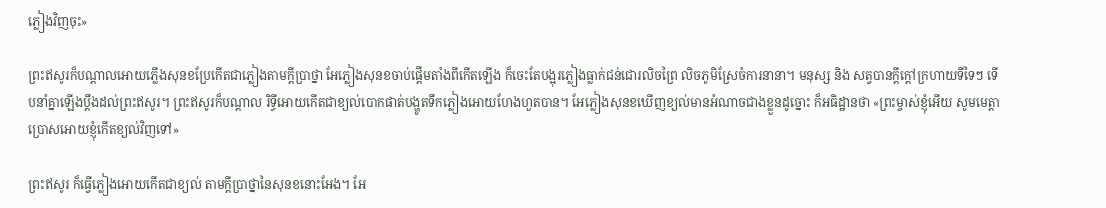ភ្លៀងវិញចុះ»

ព្រះឥសូរក៏បណ្ដាលអោយភ្លើងសុនខប្រែកើតជាភ្លៀងតាមក្ដីប្រាថ្នា អែភ្លៀងសុនខចាប់ផ្ដើមតាំងពីកើតឡើង ក៏ចេះតែបង្អុរភ្លៀងធ្លាក់ជន់ជោរលិចព្រៃ លិចភូមិស្រែចំការនានា។ មនុស្ស និង សត្វបានក្ដីក្ដៅក្រហាយទីទៃៗ ទើបនាំគ្នាឡើងប្ដឹងដល់ព្រះឥសូរ។ ព្រះឥសូរក៏បណ្ដាល រិទ្ធីអោយកើតជាខ្យល់បោកផាត់បង្ហូតទឹកភ្លៀងអោយហែងហួតបាន។ អែភ្លៀងសុនខឃើញខ្យល់មានអំណាចជាងខ្លួនដូច្នោះ ក៏អធិដ្ឋានថា «ព្រះម្ចាស់ខ្ញុំអើយ សូមមេត្ដាប្រោសអោយខ្ញុំកើតខ្យល់វិញទៅ»

ព្រះឥសូរ ក៏ធ្វើភ្លៀងអោយកើតជាខ្យល់ តាមក្ដីប្រាថ្នានៃសុនខនោះអែង។ អែ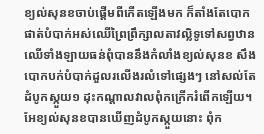ខ្យល់សុនខចាប់ផ្ដើមពីកើតឡើងមក ក៏តាំងតែបោកផាត់បំបាក់អស់ឈើព្រៃព្រឹក្សាលតាវល្លិទូទៅសព្វឋាន ឈើទាំងឡាយធន់ពុំបាននឹងកំលាំងខ្យល់សុនខ សឹងបោកបក់បំបាក់ដួលរលើងរលំទៅផ្សេងៗ នៅសល់តែដំបូកស្កួយ១ ដុះកណ្ដាលវាលពុំកក្រើករំពើកឡើយ។ អែខ្យល់សុនខបានឃើញដំបូកស្កួយនោះ ពុំក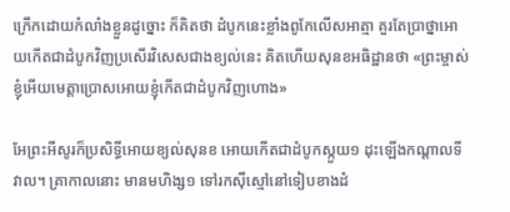ក្រើកដោយកំលាំងខ្លួនដូច្នោះ ក៏គិតថា ដំបូកនេះខ្លាំងពូកែលើសអាត្មា គួរតែប្រាថ្នាអោយកើតជាដំបូកវិញប្រសើរវិសេសជាងខ្យល់នេះ គិតហើយសុនខអធិដ្ឋានថា «ព្រះម្ចាស់ខ្ញុំអើយមេត្ដាប្រោសអោយខ្ញុំកើតជាដំបូកវិញហោង»

អែព្រះអីសូរក៏ប្រសិទ្ធីអោយខ្យល់សុនខ អោយកើតជាដំបូកស្កួយ១ ដុះឡើងកណ្ដាលទីវាល។ គ្រាកាលនោះ មានមហិង្ស១ ទៅរកស៊ីស្មៅនៅទៀបខាងដំ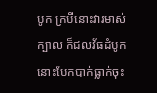បូក ក្របីនោះវារមាស់ក្បាល ក៏ជលវ័ធដំបូកនោះបែកបាក់ធ្លាក់ចុះ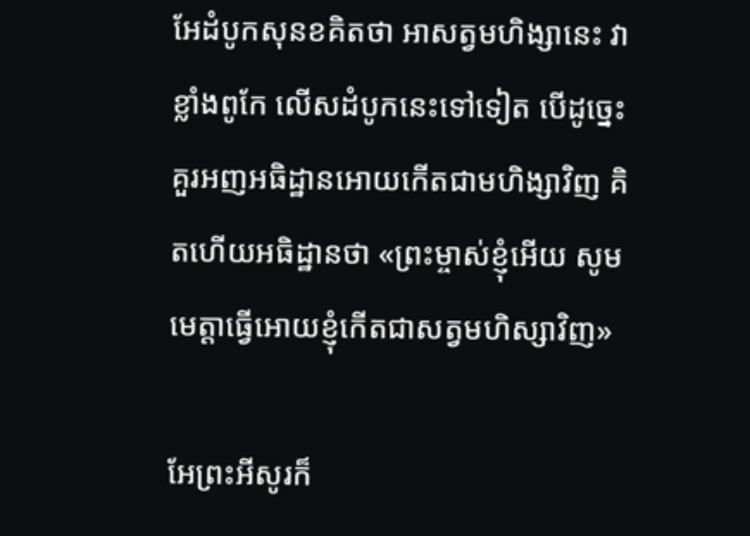អែដំបូកសុនខគិតថា អាសត្វមហិង្សានេះ វាខ្លាំងពូកែ លើសដំបូកនេះទៅទៀត បើដូច្នេះគួរអញអធិដ្ឋានអោយកើតជាមហិង្សាវិញ គិតហើយអធិដ្ឋានថា «ព្រះម្ចាស់ខ្ញុំអើយ សូមមេត្ដាធ្វើអោយខ្ញុំកើតជាសត្វមហិស្សាវិញ»

អែព្រះអីសូរក៏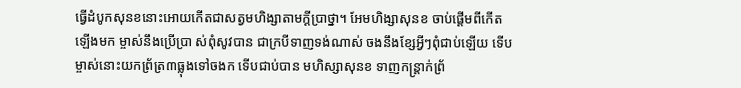ធ្វើដំបូកសុនខនោះអោយកើតជាសត្វមហិង្សាតាមក្ដីប្រាថ្នា។ អែមហិង្សាសុនខ ចាប់ផ្ដើមពីកើតឡើងមក ម្ចាស់នឹងប្រើប្រា ស់ពុំសូវបាន ជាក្របីទាញទង់ណាស់ ចងនឹងខ្សែអ្វីៗពុំជាប់ឡើយ ទើបម្ចាស់នោះយកព្រ័ត្រ៣ធ្លុងទៅចងក ទើបជាប់បាន មហិស្សាសុនខ ទាញកន្រ្តាក់ព្រ័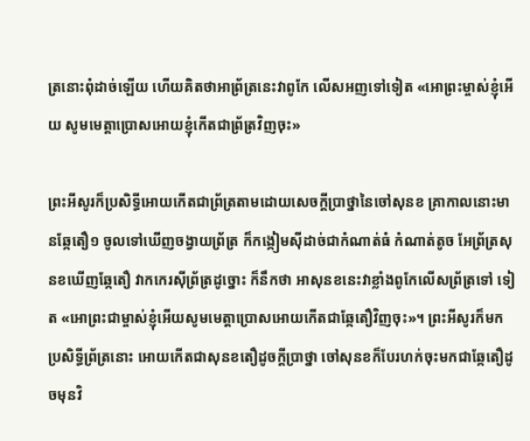ត្រនោះពុំដាច់ឡើយ ហើយគិតថាអាព្រ័ត្រនេះវាពូកែ លើសអញទៅទៀត «អោព្រះម្ចាស់ខ្ញុំអើយ សូមមេត្ដាប្រោសអោយខ្ញុំកើតជាព្រ័ត្រវិញចុះ»

ព្រះអីសូរក៏ប្រសិទ្ធីអោយកើតជាព្រ័ត្រតាមដោយសេចក្ដីប្រាថ្នានៃចៅសុនខ គ្រាកាលនោះមានឆ្កែតឿ១ ចូលទៅឃើញចង្វាយព្រ័ត្រ ក៏កង្កៀមស៊ីដាច់ជាកំណាត់ធំ កំណាត់តូច អែព្រ័ត្រសុនខឃើញឆ្កែតឿ វាកកេរស៊ីព្រ័ត្រដូច្នោះ ក៏នឹកថា អាសុនខនេះវាខ្លាំងពូកែលើសព្រ័ត្រទៅ ទៀត «អោព្រះជាម្ចាស់ខ្ញុំអើយសូមមេត្ដាប្រោសអោយកើតជាឆ្កែតឿវិញចុះ»។ ព្រះអីសូរក៏មកប្រសិទ្ធីព្រ័ត្រនោះ អោយកើតជាសុនខតឿដូចក្ដីប្រាថ្នា ចៅសុនខក៏បែរហក់ចុះមកជាឆ្កែតឿដូចមុនវិ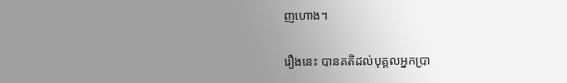ញហោង។

រឿងនេះ បានគតិដល់បុគ្គលអ្នកប្រា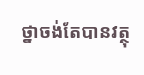ថ្នាចង់តែបានវត្ថុ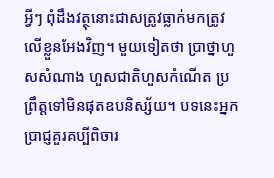អ្វីៗ ពុំដឹងវត្ថុនោះជាសត្រូវធ្លាក់មកត្រូវលើខ្លួនអែងវិញ។ មួយទៀតថា ប្រាថ្នាហួសសំណាង ហួសជាតិហួសកំណើត ប្រព្រឹត្ដទៅមិនផុតឧបនិស្ស័យ។ បទនេះអ្នកប្រាជ្ញគួរគប្បីពិចារ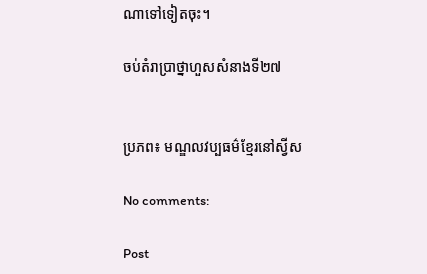ណាទៅទៀតចុះ។

ចប់តំរាប្រាថ្នាហួសសំនាងទី២៧


ប្រភព៖ មណ្ឌលវប្បធម៌ខ្មែរនៅស្វីស

No comments:

Post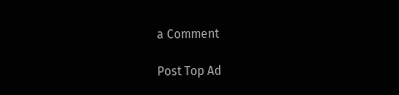a Comment

Post Top Ad